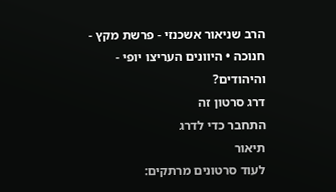הרב שניאור אשכנזי - פרשת מקץ - חנוכה • היוונים העריצו יופי - והיהודים?
דרג סרטון זה
התחבר כדי לדרג
תיאור
לעוד סרטונים מרתקים: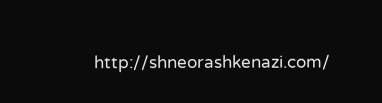http://shneorashkenazi.com/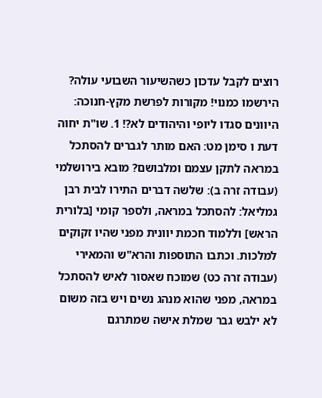רוצים לקבל עדכון כשהשיעור השבועי עולה? הירשמו כמנוי! מקורות לפרשת מקץ-חנוכה: היוונים סגדו ליופי והיהודים לא?! 1. שו"ת יחוה דעת ו סימן מט: האם מותר לגברים להסתכל במראה לתקן עצמם ומלבושם? מובא בירושלמי (עבודה זרה ב): שלשה דברים התירו לבית רבן גמליאל: להסתכל במראה, ולספר קומי [בלורית הראש] וללמוד חכמת יוונית מפני שהיו זקוקים למלכות. וכתבו התוספות והרא"ש והמאירי (עבודה זרה כט) שמוכח שאסור לאיש להסתכל במראה, מפני שהוא מנהג נשים ויש בזה משום לא ילבש גבר שמלת אישה שמתרגם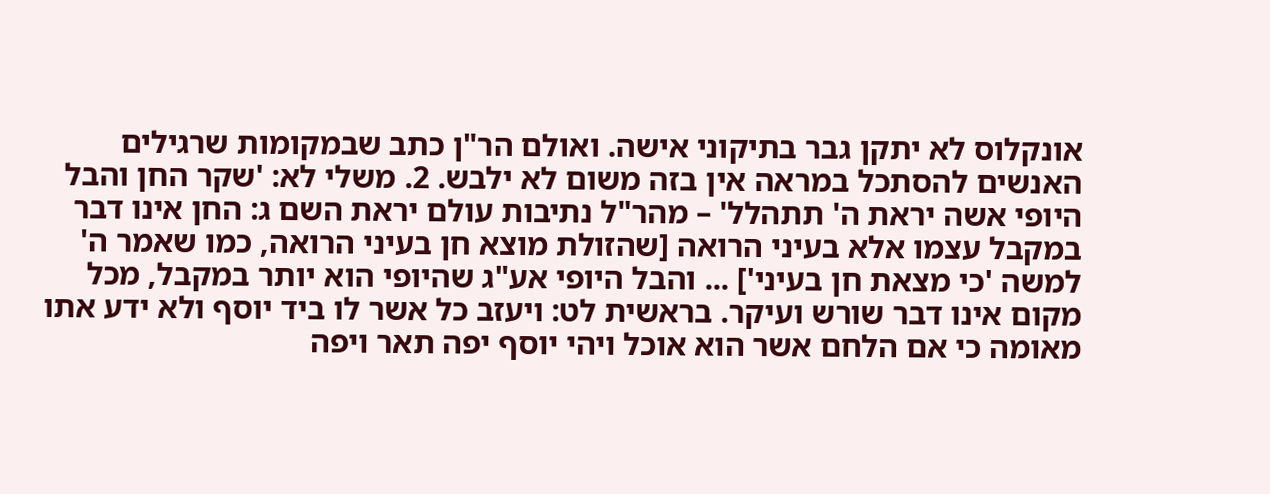אונקלוס לא יתקן גבר בתיקוני אישה. ואולם הר"ן כתב שבמקומות שרגילים האנשים להסתכל במראה אין בזה משום לא ילבש. 2. משלי לא: 'שקר החן והבל היופי אשה יראת ה' תתהלל' – מהר"ל נתיבות עולם יראת השם ג: החן אינו דבר במקבל עצמו אלא בעיני הרואה [שהזולת מוצא חן בעיני הרואה, כמו שאמר ה' למשה 'כי מצאת חן בעיני'] ... והבל היופי אע"ג שהיופי הוא יותר במקבל, מכל מקום אינו דבר שורש ועיקר. בראשית לט: ויעזב כל אשר לו ביד יוסף ולא ידע אתו מאומה כי אם הלחם אשר הוא אוכל ויהי יוסף יפה תאר ויפה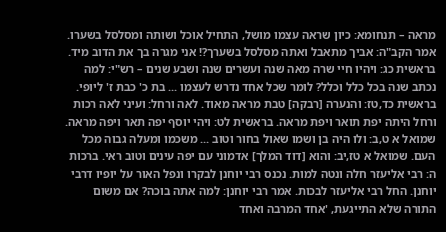מראה – תנחומא: כיון שראה עצמו מושל, התחיל אוכל ושותה ומסלסל בשערו. אמר הקב"ה: אביך מתאבל ואתה מסלסל בשערך?! אני מגרה בך את הדוב מיד. בראשית כג: ויהיו חיי שרה מאה שנה ועשרים שנה ושבע שנים – רש"י: למה נכתב שנה בכל כלל וכלל? לומר שכל אחד נדרש לעצמו ... בת כ' כבת ז' ליופי. בראשית כד,טז: והנערה [רבקה] טבת מראה מאוד. לאה ורחל: ועיני לאה רכות ורחל היתה יפת תואר ויפת מראה. בראשית לט: ויהי יוסף יפה תאר ויפה מראה. שמואל א ט,ב: ולו היה בן ושמו שאול בחור וטוב ... משכמו ומעלה גבוה מכל העם. שמואל א טז,יב: והוא [דוד המלך] אדמוני עם יפה עינים וטוב ראי. ברכות ה: רבי אליעזר חלה ונטה למות. נכנס רבי יוחנן לבקרו ונפל האור על יופיו דרבי יוחנן. החל רבי אליעזר לבכות. אמר רבי יוחנן: למה אתה בוכה? אם משום התורה שלא התייגעת, 'אחד המרבה ואחד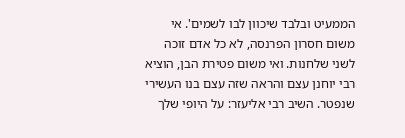הממעיט ובלבד שיכוון לבו לשמים'. אי משום חסרון הפרנסה, לא כל אדם זוכה לשני שלחנות. ואי משום פטירת הבן, הוציא רבי יוחנן עצם והראה שזה עצם בנו העשירי שנפטר. השיב רבי אליעזר: על היופי שלך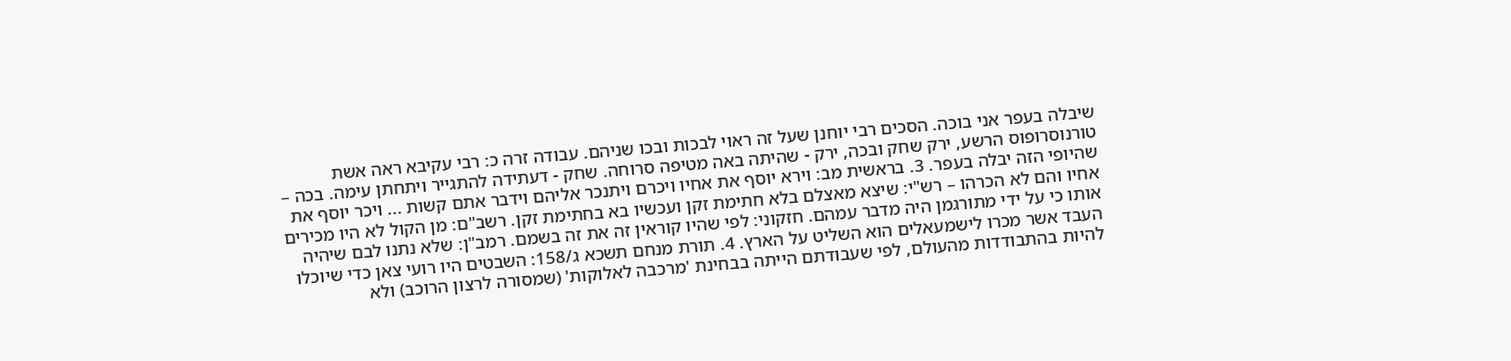שיבלה בעפר אני בוכה. הסכים רבי יוחנן שעל זה ראוי לבכות ובכו שניהם. עבודה זרה כ: רבי עקיבא ראה אשת טורנוסרופוס הרשע, ירק שחק ובכה, ירק - שהיתה באה מטיפה סרוחה. שחק - דעתידה להתגייר ויתחתן עימה. בכה – שהיופי הזה יבלה בעפר. 3. בראשית מב: וירא יוסף את אחיו ויכרם ויתנכר אליהם וידבר אתם קשות ... ויכר יוסף את אחיו והם לא הכרהו – רש"י: שיצא מאצלם בלא חתימת זקן ועכשיו בא בחתימת זקן. רשב"ם: מן הקול לא היו מכירים אותו כי על ידי מתורגמן היה מדבר עמהם. חזקוני: לפי שהיו קוראין זה את זה בשמם. רמב"ן: שלא נתנו לבם שיהיה העבד אשר מכרו לישמעאלים הוא השליט על הארץ. 4. תורת מנחם תשכא ג/158: השבטים היו רועי צאן כדי שיוכלו להיות בהתבודדות מהעולם, לפי שעבודתם הייתה בבחינת 'מרכבה לאלוקות' (שמסורה לרצון הרוכב) ולא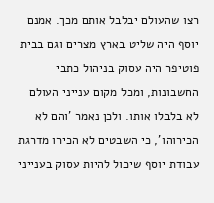רצו שהעולם יבלבל אותם מכך. אמנם יוסף היה שליט בארץ מצרים וגם בבית פוטיפר היה עסוק בניהול כתבי החשבונות, ומכל מקום ענייני העולם לא בלבלו אותו. ולכן נאמר 'והם לא הכירוהו', כי השבטים לא הכירו מדרגת עבודת יוסף שיכול להיות עסוק בענייני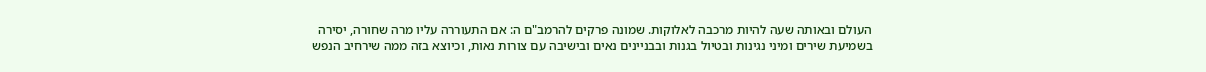העולם ובאותה שעה להיות מרכבה לאלוקות. שמונה פרקים להרמב"ם ה: אם התעוררה עליו מרה שחורה, יסירה בשמיעת שירים ומיני נגינות ובטיול בגנות ובבניינים נאים ובישיבה עם צורות נאות, וכיוצא בזה ממה שירחיב הנפש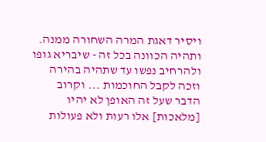ויסיר דאגת המרה השחורה ממנה. ותהיה הכוונה בכל זה - שיבריא גופו ולהרחיב נפשו עד שתהיה בהירה וזכה לקבל החוכמות ... וקרוב הדבר שעל זה האופן לא יהיו [מלאכות] אלו רעות ולא פעולות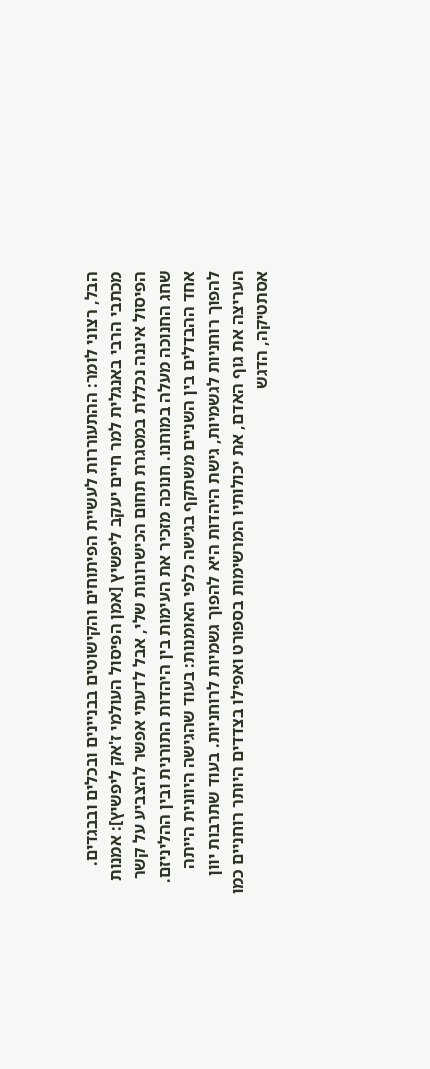הבל, רצוני לומר: ההתעוררות לעשיית הפיתוחים והקישוטים בבניינים ובכלים ובבגדים. מכתבי הרבי באנגלית למר חיים יעקב ליפשיץ [אמן הפיסול העולמי ז'אק ליפשיץ]: אמנות הפיסול איננה נכללת במסגרת תחום הכישרונות שלי, אבל לדעתי אפשר להצביע על קשר שחג החנוכה מעלה במוחנו. חנוכה מזכיר את העימות בין היהדות התורנית ובין ההליניזם. אחד ההבדלים בין השניים משתקף בגישה כלפי האומנות: בעוד שהגישה היוונית הייתה להפוך רוחניות לגשמיות, גישת היהדות היא להפוך גשמיות לרוחניות. בעוד שתרבות יוון העריצה את גוף האדם, את יכולותיו המרשימות בספורט ואפילו בצדדים היותר רוחניים כמו אסתטיקה, הדגש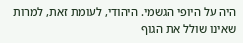היה על היופי הגשמי. היהודי, לעומת זאת, למרות שאינו שולל את הגוף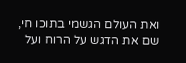ואת העולם הגשמי בתוכו חי, שם את הדגש על הרוח ועל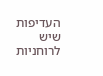העדיפות שיש לרוחניות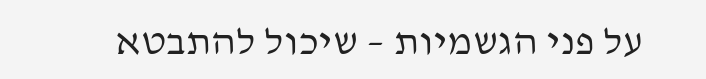על פני הגשמיות – שיכול להתבטא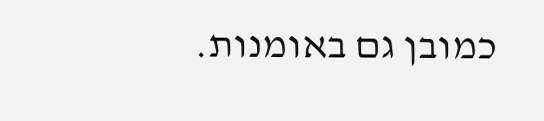כמובן גם באומנות.